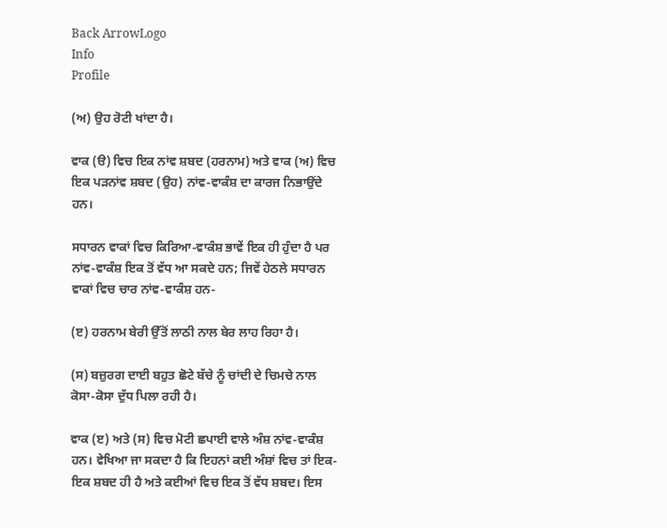Back ArrowLogo
Info
Profile

(ਅ) ਉਹ ਰੋਟੀ ਖਾਂਦਾ ਹੈ।

ਵਾਕ (ੳ) ਵਿਚ ਇਕ ਨਾਂਵ ਸ਼ਬਦ (ਹਰਨਾਮ) ਅਤੇ ਵਾਕ (ਅ) ਵਿਚ ਇਕ ਪੜਨਾਂਵ ਸ਼ਬਦ (ਉਹ) ਨਾਂਵ-ਵਾਕੰਸ਼ ਦਾ ਕਾਰਜ ਨਿਭਾਉਂਦੇ ਹਨ।

ਸਧਾਰਨ ਵਾਕਾਂ ਵਿਚ ਕਿਰਿਆ-ਵਾਕੰਸ਼ ਭਾਵੇਂ ਇਕ ਹੀ ਹੁੰਦਾ ਹੈ ਪਰ ਨਾਂਵ-ਵਾਕੰਸ਼ ਇਕ ਤੋਂ ਵੱਧ ਆ ਸਕਦੇ ਹਨ; ਜਿਵੇਂ ਹੇਠਲੇ ਸਧਾਰਨ ਵਾਕਾਂ ਵਿਚ ਚਾਰ ਨਾਂਵ-ਵਾਕੰਸ਼ ਹਨ-

(ੲ) ਹਰਨਾਮ ਬੇਰੀ ਉੱਤੋਂ ਲਾਠੀ ਨਾਲ ਬੇਰ ਲਾਹ ਰਿਹਾ ਹੈ।

(ਸ) ਬਜ਼ੁਰਗ ਦਾਈ ਬਹੁਤ ਛੋਟੇ ਬੱਚੇ ਨੂੰ ਚਾਂਦੀ ਦੇ ਚਿਮਚੇ ਨਾਲ ਕੋਸਾ-ਕੋਸਾ ਦੁੱਧ ਪਿਲਾ ਰਹੀ ਹੈ।

ਵਾਕ (ੲ) ਅਤੇ (ਸ) ਵਿਚ ਮੋਟੀ ਛਪਾਈ ਵਾਲੇ ਅੰਸ਼ ਨਾਂਵ-ਵਾਕੰਸ਼ ਹਨ। ਵੇਖਿਆ ਜਾ ਸਕਦਾ ਹੈ ਕਿ ਇਹਨਾਂ ਕਈ ਅੰਸ਼ਾਂ ਵਿਚ ਤਾਂ ਇਕ-ਇਕ ਸ਼ਬਦ ਹੀ ਹੈ ਅਤੇ ਕਈਆਂ ਵਿਚ ਇਕ ਤੋਂ ਵੱਧ ਸ਼ਬਦ। ਇਸ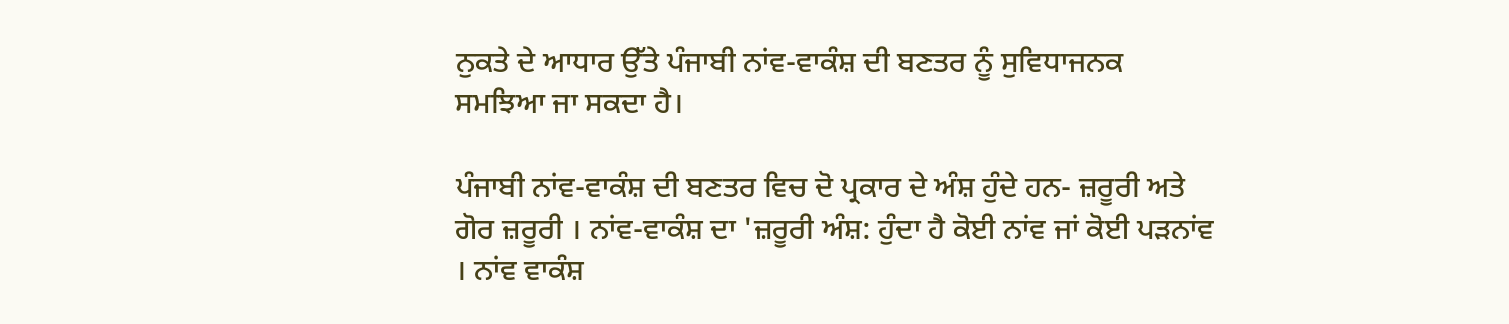ਨੁਕਤੇ ਦੇ ਆਧਾਰ ਉੱਤੇ ਪੰਜਾਬੀ ਨਾਂਵ-ਵਾਕੰਸ਼ ਦੀ ਬਣਤਰ ਨੂੰ ਸੁਵਿਧਾਜਨਕ ਸਮਝਿਆ ਜਾ ਸਕਦਾ ਹੈ।

ਪੰਜਾਬੀ ਨਾਂਵ-ਵਾਕੰਸ਼ ਦੀ ਬਣਤਰ ਵਿਚ ਦੋ ਪ੍ਰਕਾਰ ਦੇ ਅੰਸ਼ ਹੁੰਦੇ ਹਨ- ਜ਼ਰੂਰੀ ਅਤੇ ਗੋਰ ਜ਼ਰੂਰੀ । ਨਾਂਵ-ਵਾਕੰਸ਼ ਦਾ 'ਜ਼ਰੂਰੀ ਅੰਸ਼: ਹੁੰਦਾ ਹੈ ਕੋਈ ਨਾਂਵ ਜਾਂ ਕੋਈ ਪੜਨਾਂਵ । ਨਾਂਵ ਵਾਕੰਸ਼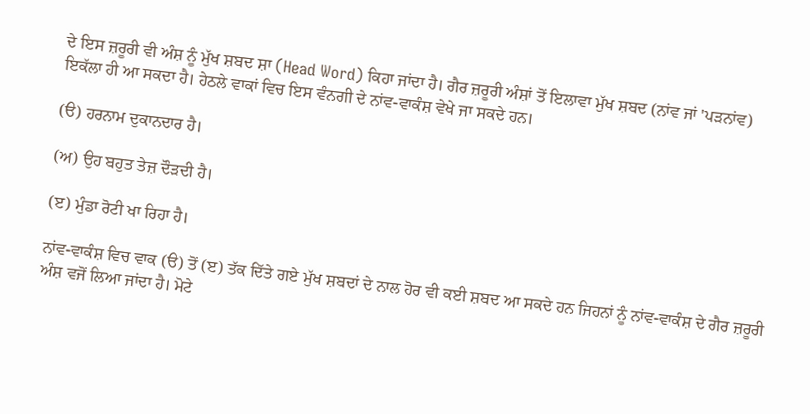ਦੇ ਇਸ ਜ਼ਰੂਰੀ ਵੀ ਅੰਸ਼ ਨੂੰ ਮੁੱਖ ਸ਼ਬਦ ਸ਼ਾ (Head Word) ਕਿਹਾ ਜਾਂਦਾ ਹੈ। ਗੈਰ ਜ਼ਰੂਰੀ ਅੰਸ਼ਾਂ ਤੋਂ ਇਲਾਵਾ ਮੁੱਖ ਸ਼ਬਦ (ਨਾਂਵ ਜਾਂ 'ਪੜਨਾਂਵ) ਇਕੱਲਾ ਹੀ ਆ ਸਕਦਾ ਹੈ। ਹੇਠਲੇ ਵਾਕਾਂ ਵਿਚ ਇਸ ਵੰਨਗੀ ਦੇ ਨਾਂਵ-ਵਾਕੰਸ਼ ਵੇਖੇ ਜਾ ਸਕਦੇ ਹਨ।

(ੳ) ਹਰਨਾਮ ਦੁਕਾਨਦਾਰ ਹੈ।

(ਅ) ਉਹ ਬਹੁਤ ਤੇਜ਼ ਦੌੜਦੀ ਹੈ।

(ੲ) ਮੁੰਡਾ ਰੋਟੀ ਖਾ ਰਿਹਾ ਹੈ।

ਨਾਂਵ-ਵਾਕੰਸ਼ ਵਿਚ ਵਾਕ (ੳ) ਤੋਂ (ੲ) ਤੱਕ ਦਿੱਤੇ ਗਏ ਮੁੱਖ ਸ਼ਬਦਾਂ ਦੇ ਨਾਲ ਹੋਰ ਵੀ ਕਈ ਸ਼ਬਦ ਆ ਸਕਦੇ ਹਨ ਜਿਹਨਾਂ ਨੂੰ ਨਾਂਵ-ਵਾਕੰਸ਼ ਦੇ ਗੈਰ ਜ਼ਰੂਰੀ ਅੰਸ਼ ਵਜੋਂ ਲਿਆ ਜਾਂਦਾ ਹੈ। ਮੋਟੇ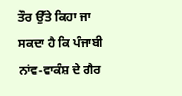ਤੌਰ ਉੱਤੇ ਕਿਹਾ ਜਾ ਸਕਦਾ ਹੈ ਕਿ ਪੰਜਾਬੀ ਨਾਂਵ-ਵਾਕੰਸ਼ ਦੇ ਗੈਰ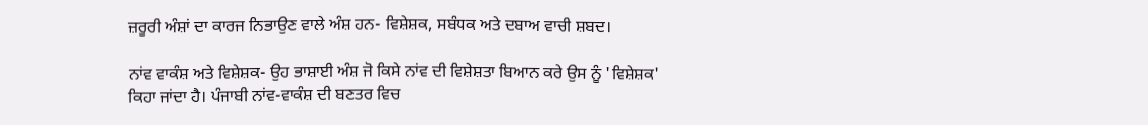ਜ਼ਰੂਰੀ ਅੰਸ਼ਾਂ ਦਾ ਕਾਰਜ ਨਿਭਾਉਣ ਵਾਲੇ ਅੰਸ਼ ਹਨ- ਵਿਸ਼ੇਸ਼ਕ, ਸਬੰਧਕ ਅਤੇ ਦਬਾਅ ਵਾਚੀ ਸ਼ਬਦ।

ਨਾਂਵ ਵਾਕੰਸ਼ ਅਤੇ ਵਿਸ਼ੇਸ਼ਕ- ਉਹ ਭਾਸ਼ਾਈ ਅੰਸ਼ ਜੋ ਕਿਸੇ ਨਾਂਵ ਦੀ ਵਿਸ਼ੇਸ਼ਤਾ ਬਿਆਨ ਕਰੇ ਉਸ ਨੂੰ 'ਵਿਸ਼ੇਸ਼ਕ' ਕਿਹਾ ਜਾਂਦਾ ਹੈ। ਪੰਜਾਬੀ ਨਾਂਵ-ਵਾਕੰਸ਼ ਦੀ ਬਣਤਰ ਵਿਚ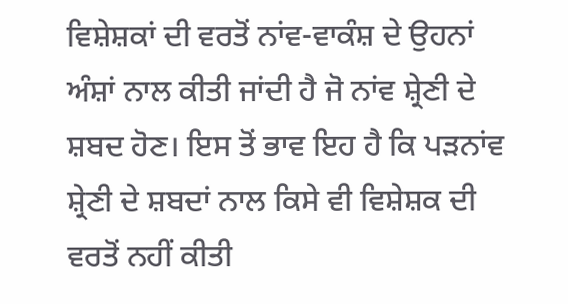ਵਿਸ਼ੇਸ਼ਕਾਂ ਦੀ ਵਰਤੋਂ ਨਾਂਵ-ਵਾਕੰਸ਼ ਦੇ ਉਹਨਾਂ ਅੰਸ਼ਾਂ ਨਾਲ ਕੀਤੀ ਜਾਂਦੀ ਹੈ ਜੋ ਨਾਂਵ ਸ਼੍ਰੇਣੀ ਦੇ ਸ਼ਬਦ ਹੋਣ। ਇਸ ਤੋਂ ਭਾਵ ਇਹ ਹੈ ਕਿ ਪੜਨਾਂਵ ਸ਼੍ਰੇਣੀ ਦੇ ਸ਼ਬਦਾਂ ਨਾਲ ਕਿਸੇ ਵੀ ਵਿਸ਼ੇਸ਼ਕ ਦੀ ਵਰਤੋਂ ਨਹੀਂ ਕੀਤੀ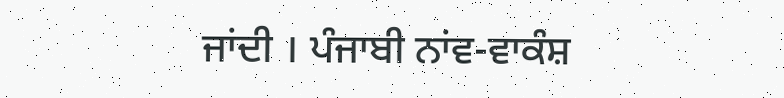ਜਾਂਦੀ । ਪੰਜਾਬੀ ਨਾਂਵ-ਵਾਕੰਸ਼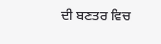ਦੀ ਬਣਤਰ ਵਿਚ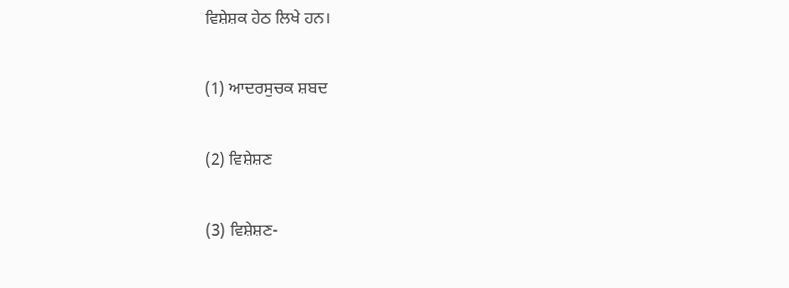ਵਿਸ਼ੇਸ਼ਕ ਹੇਠ ਲਿਖੇ ਹਨ।

(1) ਆਦਰਸੁਚਕ ਸ਼ਬਦ

(2) ਵਿਸ਼ੇਸ਼ਣ

(3) ਵਿਸ਼ੇਸ਼ਣ-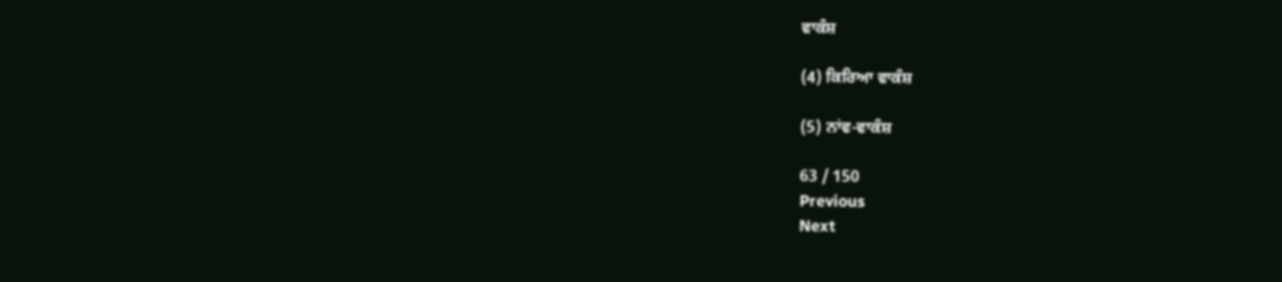ਵਾਕੰਸ਼

(4) ਕਿਰਿਆ ਵਾਕੰਸ਼

(5) ਨਾਂਵ-ਵਾਕੰਸ਼

63 / 150
Previous
Next